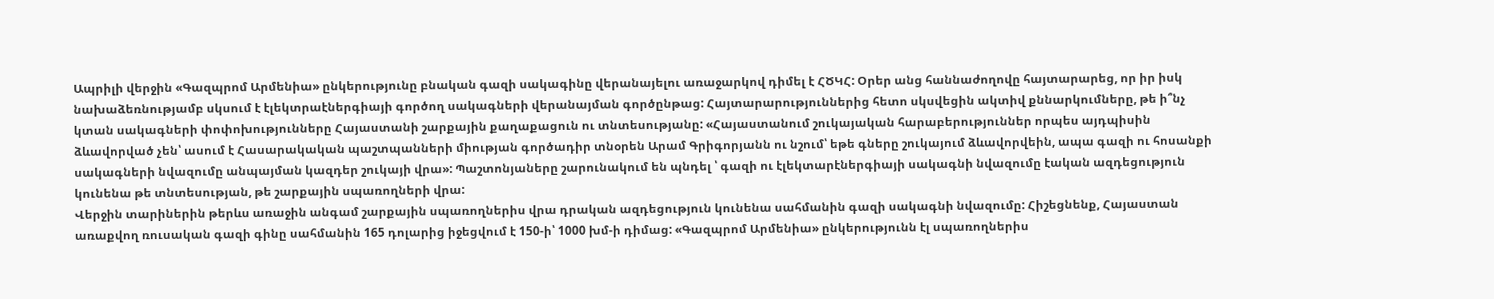Ապրիլի վերջին «Գազպրոմ Արմենիա» ընկերությունը բնական գազի սակագինը վերանայելու առաջարկով դիմել է ՀԾԿՀ: Օրեր անց հաննաժողովը հայտարարեց, որ իր իսկ նախաձեռնությամբ սկսում է էլեկտրաէներգիայի գործող սակագների վերանայման գործընթաց: Հայտարարություններից հետո սկսվեցին ակտիվ քննարկումները, թե ի՞նչ կտան սակագների փոփոխությունները Հայաստանի շարքային քաղաքացուն ու տնտեսությանը: «Հայաստանում շուկայական հարաբերություններ որպես այդպիսին ձևավորված չեն՝ ասում է Հասարակական պաշտպանների միության գործադիր տնօրեն Արամ Գրիգորյանն ու նշում՝ եթե գները շուկայում ձևավորվեին, ապա գազի ու հոսանքի սակագների նվազումը անպայման կազդեր շուկայի վրա»: Պաշտոնյաները շարունակում են պնդել ՝ գազի ու էլեկտարէներգիայի սակագնի նվազումը էական ազդեցություն կունենա թե տնտեսության, թե շարքային սպառողների վրա:
Վերջին տարիներին թերևս առաջին անգամ շարքային սպառողներիս վրա դրական ազդեցություն կունենա սահմանին գազի սակագնի նվազումը: Հիշեցնենք, Հայաստան առաքվող ռուսական գազի գինը սահմանին 165 դոլարից իջեցվում է 150-ի՝ 1000 խմ-ի դիմաց: «Գազպրոմ Արմենիա» ընկերությունն էլ սպառողներիս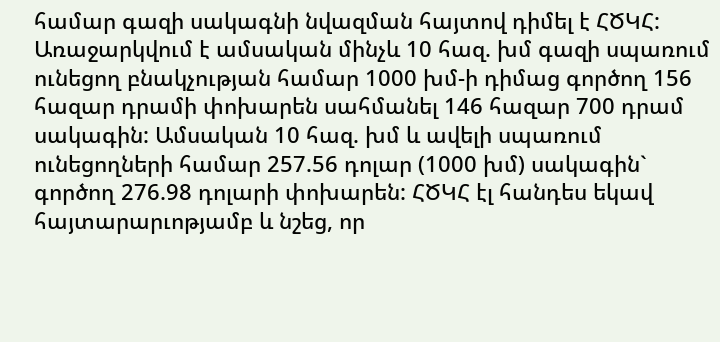համար գազի սակագնի նվազման հայտով դիմել է ՀԾԿՀ:
Առաջարկվում է ամսական մինչև 10 հազ. խմ գազի սպառում ունեցող բնակչության համար 1000 խմ-ի դիմաց գործող 156 հազար դրամի փոխարեն սահմանել 146 հազար 700 դրամ սակագին: Ամսական 10 հազ. խմ և ավելի սպառում ունեցողների համար 257.56 դոլար (1000 խմ) սակագին` գործող 276.98 դոլարի փոխարեն: ՀԾԿՀ էլ հանդես եկավ հայտարարւոթյամբ և նշեց, որ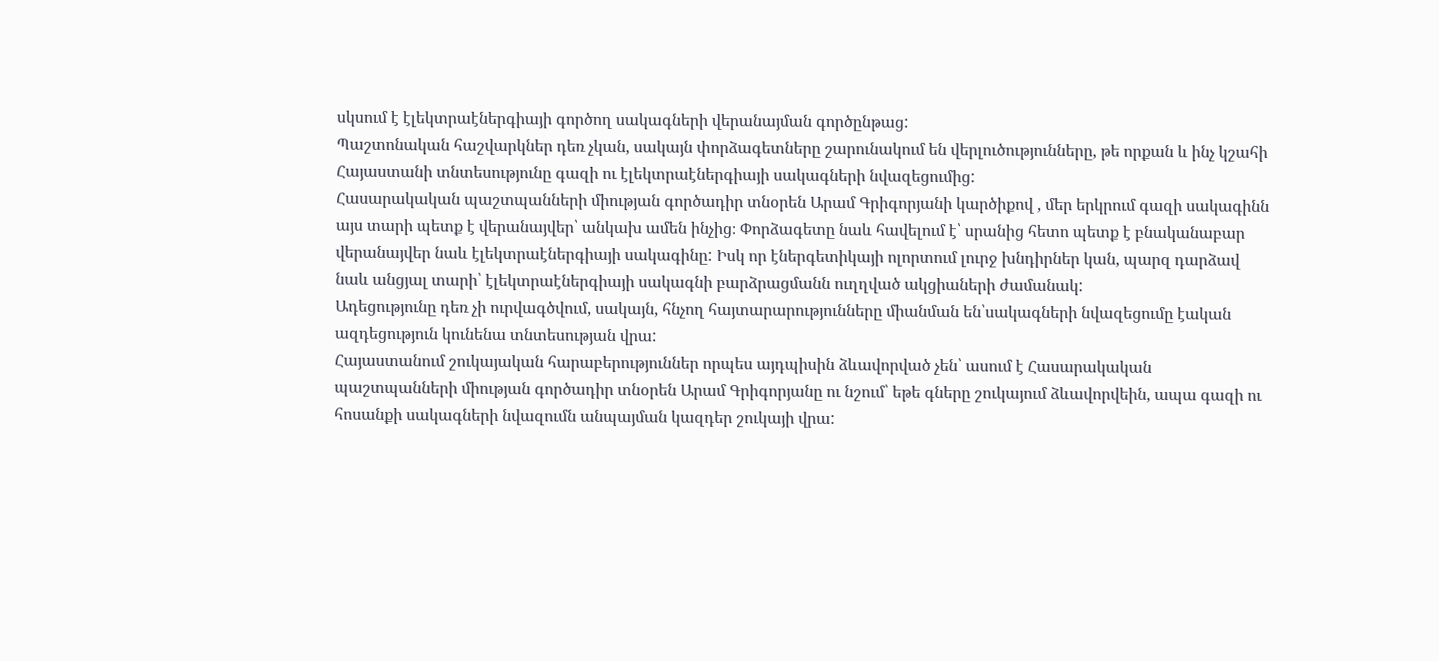սկսում է էլեկտրաէներգիայի գործող սակագների վերանայման գործընթաց:
Պաշտոնական հաշվարկներ դեռ չկան, սակայն փորձագետները շարունակում են վերլուծությունները, թե որքան և ինչ կշահի Հայաստանի տնտեսությունը գազի ու էլեկտրաէներգիայի սակագների նվազեցումից:
Հասարակական պաշտպանների միության գործադիր տնօրեն Արամ Գրիգորյանի կարծիքով , մեր երկրում գազի սակագինն այս տարի պետք է վերանայվեր՝ անկախ ամեն ինչից։ Փորձագետը նաև հավելում է՝ սրանից հետո պետք է բնականաբար վերանայվեր նաև էլեկտրաէներգիայի սակագինը: Իսկ որ էներգետիկայի ոլորտում լուրջ խնդիրներ կան, պարզ դարձավ նաև անցյալ տարի՝ էլեկտրաէներգիայի սակագնի բարձրացմանն ուղղված ակցիաների ժամանակ:
Ադեցությունը դեռ չի ուրվագծվում, սակայն, հնչող հայտարարությունները միանման են՝սակագների նվազեցումը էական ազդեցություն կունենա տնտեսության վրա:
Հայաստանում շուկայական հարաբերություններ որպես այդպիսին ձևավորված չեն՝ ասում է Հասարակական պաշտպանների միության գործադիր տնօրեն Արամ Գրիգորյանը ու նշում՝ եթե գները շուկայում ձևավորվեին, ապա գազի ու հոսանքի սակագների նվազումն անպայման կազդեր շուկայի վրա: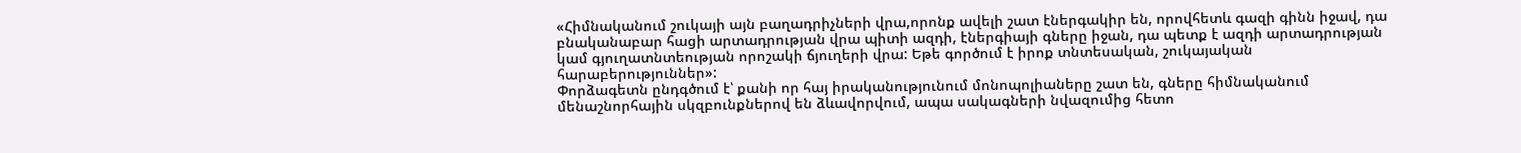«Հիմնականում շուկայի այն բաղադրիչների վրա,որոնք ավելի շատ էներգակիր են, որովհետև գազի գինն իջավ, դա բնականաբար հացի արտադրության վրա պիտի ազդի, էներգիայի գները իջան, դա պետք է ազդի արտադրության կամ գյուղատնտեության որոշակի ճյուղերի վրա: Եթե գործում է իրոք տնտեսական, շուկայական հարաբերություններ»:
Փորձագետն ընդգծում է՝ քանի որ հայ իրականությունում մոնոպոլիաները շատ են, գները հիմնականում մենաշնորհային սկզբունքներով են ձևավորվում, ապա սակագների նվազումից հետո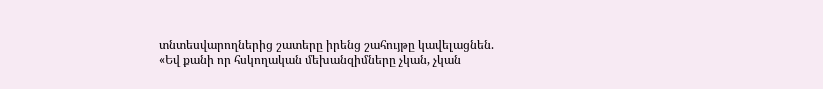տնտեսվարողներից շատերը իրենց շահույթը կավելացնեն.
«Եվ քանի որ հսկողական մեխանզիմները չկան, չկան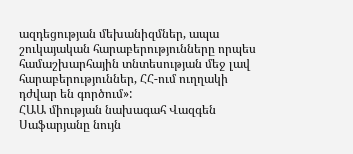ազդեցության մեխանիզմներ, ապա շուկայական հարաբերությունները որպես համաշխարհային տնտեսության մեջ լավ հարաբերություններ, ՀՀ-ում ուղղակի դժվար են գործում»:
ՀԱԱ միության նախագահ Վազգեն Սաֆարյանը նույն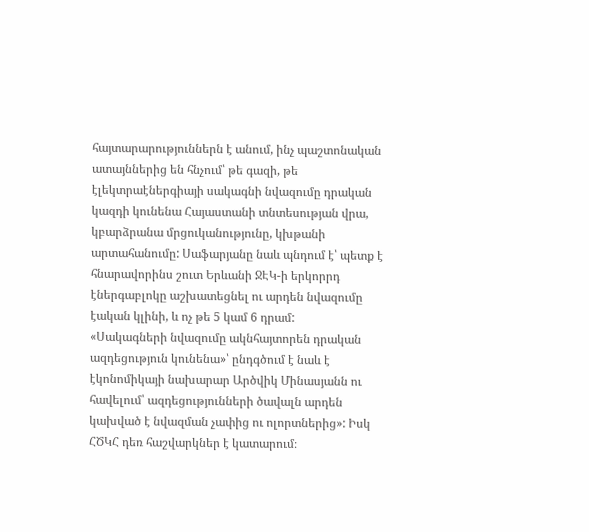հայտարարություններն է անում, ինչ պաշտոնական ատայններից են հնչում՝ թե գազի, թե էլեկտրաէներգիայի սակագնի նվազումը դրական կազդի կունենա Հայաստանի տնտեսության վրա, կբարձրանա մրցուկանությունը, կխթանի արտահանումը: Սաֆարյանը նաև պնդում է՝ պետք է հնարավորինս շուտ Երևանի ՋԷԿ-ի երկորրդ էներգաբլոկը աշխատեցնել ու արդեն նվազումը էական կլինի, և ոչ թե 5 կամ 6 դրամ:
«Սակագների նվազումը ակնհայտորեն դրական ազդեցություն կունենա»՝ ընդգծում է նաև է էկոնոմիկայի նախարար Արծվիկ Մինասյանն ու հավելում՝ ազդեցությունների ծավալն արդեն կախված է նվազման չափից ու ոլորտներից»: Իսկ ՀԾԿՀ դեռ հաշվարկներ է կատարում։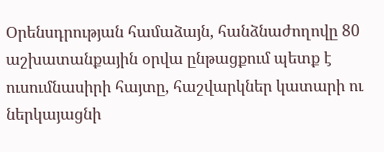Օրենսդրության համաձայն, հանձնաժողովը 80 աշխատանքային օրվա ընթացքում պետք է ուսումնասիրի հայտը, հաշվարկներ կատարի ու ներկայացնի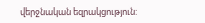վերջնական եզրակցություն: